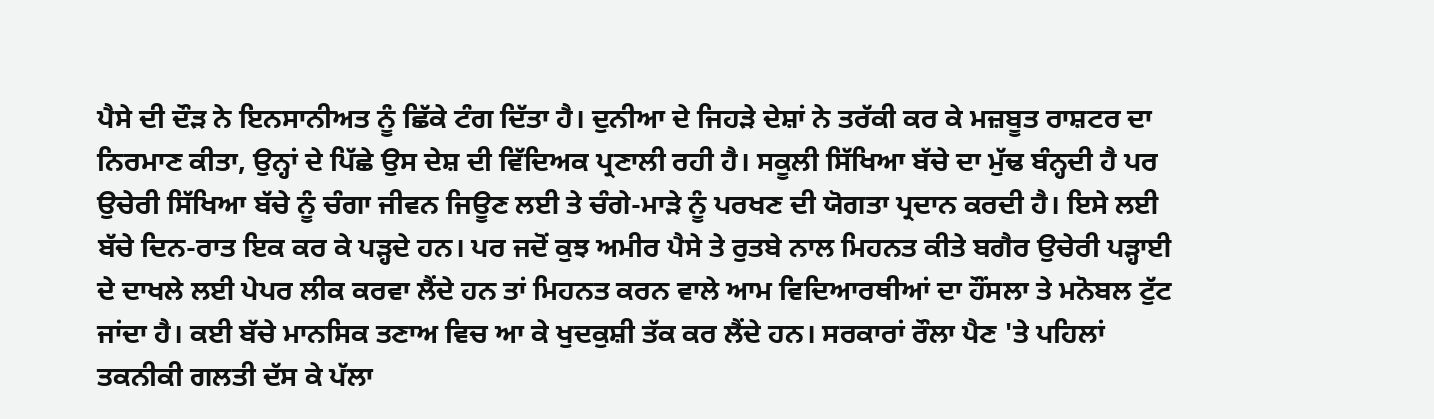ਪੈਸੇ ਦੀ ਦੌੜ ਨੇ ਇਨਸਾਨੀਅਤ ਨੂੰ ਛਿੱਕੇ ਟੰਗ ਦਿੱਤਾ ਹੈ। ਦੁਨੀਆ ਦੇ ਜਿਹੜੇ ਦੇਸ਼ਾਂ ਨੇ ਤਰੱਕੀ ਕਰ ਕੇ ਮਜ਼ਬੂਤ ਰਾਸ਼ਟਰ ਦਾ ਨਿਰਮਾਣ ਕੀਤਾ, ਉਨ੍ਹਾਂ ਦੇ ਪਿੱਛੇ ਉਸ ਦੇਸ਼ ਦੀ ਵਿੱਦਿਅਕ ਪ੍ਰਣਾਲੀ ਰਹੀ ਹੈ। ਸਕੂਲੀ ਸਿੱਖਿਆ ਬੱਚੇ ਦਾ ਮੁੱਢ ਬੰਨ੍ਹਦੀ ਹੈ ਪਰ ਉਚੇਰੀ ਸਿੱਖਿਆ ਬੱਚੇ ਨੂੰ ਚੰਗਾ ਜੀਵਨ ਜਿਊਣ ਲਈ ਤੇ ਚੰਗੇ-ਮਾੜੇ ਨੂੰ ਪਰਖਣ ਦੀ ਯੋਗਤਾ ਪ੍ਰਦਾਨ ਕਰਦੀ ਹੈ। ਇਸੇ ਲਈ ਬੱਚੇ ਦਿਨ-ਰਾਤ ਇਕ ਕਰ ਕੇ ਪੜ੍ਹਦੇ ਹਨ। ਪਰ ਜਦੋਂ ਕੁਝ ਅਮੀਰ ਪੈਸੇ ਤੇ ਰੁਤਬੇ ਨਾਲ ਮਿਹਨਤ ਕੀਤੇ ਬਗੈਰ ਉਚੇਰੀ ਪੜ੍ਹਾਈ ਦੇ ਦਾਖਲੇ ਲਈ ਪੇਪਰ ਲੀਕ ਕਰਵਾ ਲੈਂਦੇ ਹਨ ਤਾਂ ਮਿਹਨਤ ਕਰਨ ਵਾਲੇ ਆਮ ਵਿਦਿਆਰਥੀਆਂ ਦਾ ਹੌਂਸਲਾ ਤੇ ਮਨੋਬਲ ਟੁੱਟ ਜਾਂਦਾ ਹੈ। ਕਈ ਬੱਚੇ ਮਾਨਸਿਕ ਤਣਾਅ ਵਿਚ ਆ ਕੇ ਖੁਦਕੁਸ਼ੀ ਤੱਕ ਕਰ ਲੈਂਦੇ ਹਨ। ਸਰਕਾਰਾਂ ਰੌਲਾ ਪੈਣ 'ਤੇ ਪਹਿਲਾਂ ਤਕਨੀਕੀ ਗਲਤੀ ਦੱਸ ਕੇ ਪੱਲਾ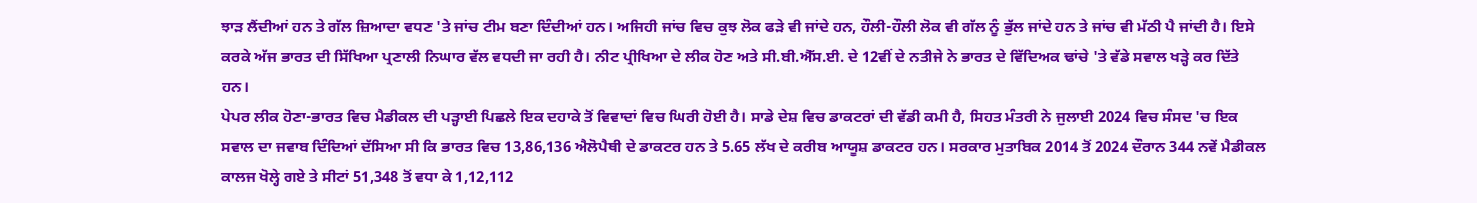ਝਾੜ ਲੈਂਦੀਆਂ ਹਨ ਤੇ ਗੱਲ ਜ਼ਿਆਦਾ ਵਧਣ 'ਤੇ ਜਾਂਚ ਟੀਮ ਬਣਾ ਦਿੰਦੀਆਂ ਹਨ। ਅਜਿਹੀ ਜਾਂਚ ਵਿਚ ਕੁਝ ਲੋਕ ਫੜੇ ਵੀ ਜਾਂਦੇ ਹਨ, ਹੌਲੀ-ਹੌਲੀ ਲੋਕ ਵੀ ਗੱਲ ਨੂੰ ਭੁੱਲ ਜਾਂਦੇ ਹਨ ਤੇ ਜਾਂਚ ਵੀ ਮੱਠੀ ਪੈ ਜਾਂਦੀ ਹੈ। ਇਸੇ ਕਰਕੇ ਅੱਜ ਭਾਰਤ ਦੀ ਸਿੱਖਿਆ ਪ੍ਰਣਾਲੀ ਨਿਘਾਰ ਵੱਲ ਵਧਦੀ ਜਾ ਰਹੀ ਹੈ। ਨੀਟ ਪ੍ਰੀਖਿਆ ਦੇ ਲੀਕ ਹੋਣ ਅਤੇ ਸੀ.ਬੀ.ਐੱਸ.ਈ. ਦੇ 12ਵੀਂ ਦੇ ਨਤੀਜੇ ਨੇ ਭਾਰਤ ਦੇ ਵਿੱਦਿਅਕ ਢਾਂਚੇ 'ਤੇ ਵੱਡੇ ਸਵਾਲ ਖੜ੍ਹੇ ਕਰ ਦਿੱਤੇ ਹਨ।
ਪੇਪਰ ਲੀਕ ਹੋਣਾ-ਭਾਰਤ ਵਿਚ ਮੈਡੀਕਲ ਦੀ ਪੜ੍ਹਾਈ ਪਿਛਲੇ ਇਕ ਦਹਾਕੇ ਤੋਂ ਵਿਵਾਦਾਂ ਵਿਚ ਘਿਰੀ ਹੋਈ ਹੈ। ਸਾਡੇ ਦੇਸ਼ ਵਿਚ ਡਾਕਟਰਾਂ ਦੀ ਵੱਡੀ ਕਮੀ ਹੈ, ਸਿਹਤ ਮੰਤਰੀ ਨੇ ਜੁਲਾਈ 2024 ਵਿਚ ਸੰਸਦ 'ਚ ਇਕ ਸਵਾਲ ਦਾ ਜਵਾਬ ਦਿੰਦਿਆਂ ਦੱਸਿਆ ਸੀ ਕਿ ਭਾਰਤ ਵਿਚ 13,86,136 ਐਲੋਪੈਥੀ ਦੇ ਡਾਕਟਰ ਹਨ ਤੇ 5.65 ਲੱਖ ਦੇ ਕਰੀਬ ਆਯੂਸ਼ ਡਾਕਟਰ ਹਨ। ਸਰਕਾਰ ਮੁਤਾਬਿਕ 2014 ਤੋਂ 2024 ਦੌਰਾਨ 344 ਨਵੇਂ ਮੈਡੀਕਲ ਕਾਲਜ ਖੋਲ੍ਹੇ ਗਏ ਤੇ ਸੀਟਾਂ 51,348 ਤੋਂ ਵਧਾ ਕੇ 1,12,112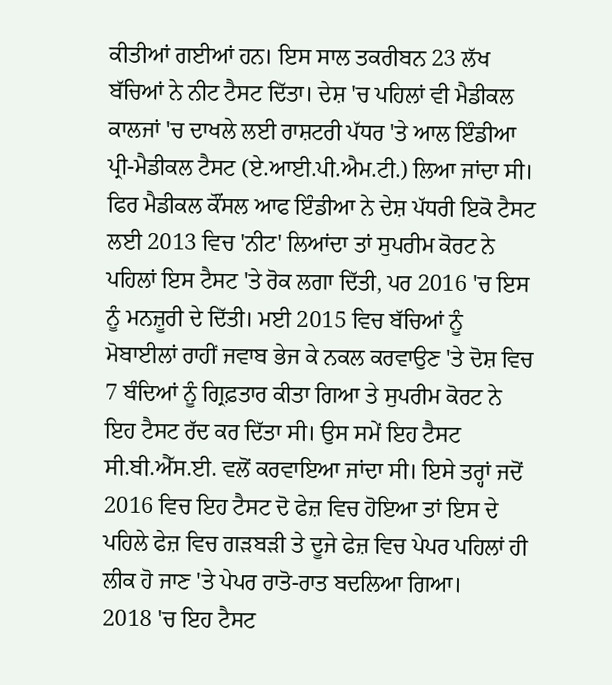ਕੀਤੀਆਂ ਗਈਆਂ ਹਨ। ਇਸ ਸਾਲ ਤਕਰੀਬਨ 23 ਲੱਖ ਬੱਚਿਆਂ ਨੇ ਨੀਟ ਟੈਸਟ ਦਿੱਤਾ। ਦੇਸ਼ 'ਚ ਪਹਿਲਾਂ ਵੀ ਮੈਡੀਕਲ ਕਾਲਜਾਂ 'ਚ ਦਾਖਲੇ ਲਈ ਰਾਸ਼ਟਰੀ ਪੱਧਰ 'ਤੇ ਆਲ ਇੰਡੀਆ ਪ੍ਰੀ-ਮੈਡੀਕਲ ਟੈਸਟ (ਏ.ਆਈ.ਪੀ.ਐਮ.ਟੀ.) ਲਿਆ ਜਾਂਦਾ ਸੀ। ਫਿਰ ਮੈਡੀਕਲ ਕੌਂਸਲ ਆਫ ਇੰਡੀਆ ਨੇ ਦੇਸ਼ ਪੱਧਰੀ ਇਕੋ ਟੈਸਟ ਲਈ 2013 ਵਿਚ 'ਨੀਟ' ਲਿਆਂਦਾ ਤਾਂ ਸੁਪਰੀਮ ਕੋਰਟ ਨੇ ਪਹਿਲਾਂ ਇਸ ਟੈਸਟ 'ਤੇ ਰੋਕ ਲਗਾ ਦਿੱਤੀ, ਪਰ 2016 'ਚ ਇਸ ਨੂੰ ਮਨਜ਼ੂਰੀ ਦੇ ਦਿੱਤੀ। ਮਈ 2015 ਵਿਚ ਬੱਚਿਆਂ ਨੂੰ ਮੋਬਾਈਲਾਂ ਰਾਹੀਂ ਜਵਾਬ ਭੇਜ ਕੇ ਨਕਲ ਕਰਵਾਉਣ 'ਤੇ ਦੋਸ਼ ਵਿਚ 7 ਬੰਦਿਆਂ ਨੂੰ ਗ੍ਰਿਫ਼ਤਾਰ ਕੀਤਾ ਗਿਆ ਤੇ ਸੁਪਰੀਮ ਕੋਰਟ ਨੇ ਇਹ ਟੈਸਟ ਰੱਦ ਕਰ ਦਿੱਤਾ ਸੀ। ਉਸ ਸਮੇਂ ਇਹ ਟੈਸਟ ਸੀ.ਬੀ.ਐੱਸ.ਈ. ਵਲੋਂ ਕਰਵਾਇਆ ਜਾਂਦਾ ਸੀ। ਇਸੇ ਤਰ੍ਹਾਂ ਜਦੋਂ 2016 ਵਿਚ ਇਹ ਟੈਸਟ ਦੋ ਫੇਜ਼ ਵਿਚ ਹੋਇਆ ਤਾਂ ਇਸ ਦੇ ਪਹਿਲੇ ਫੇਜ਼ ਵਿਚ ਗੜਬੜੀ ਤੇ ਦੂਜੇ ਫੇਜ਼ ਵਿਚ ਪੇਪਰ ਪਹਿਲਾਂ ਹੀ ਲੀਕ ਹੋ ਜਾਣ 'ਤੇ ਪੇਪਰ ਰਾਤੋ-ਰਾਤ ਬਦਲਿਆ ਗਿਆ।
2018 'ਚ ਇਹ ਟੈਸਟ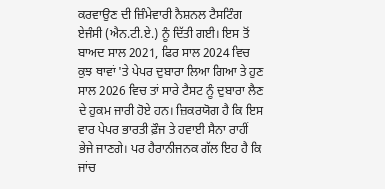ਕਰਵਾਉਣ ਦੀ ਜ਼ਿੰਮੇਵਾਰੀ ਨੈਸ਼ਨਲ ਟੈਸਟਿੰਗ ਏਜੰਸੀ (ਐਨ.ਟੀ.ਏ.) ਨੂੰ ਦਿੱਤੀ ਗਈ। ਇਸ ਤੋਂ ਬਾਅਦ ਸਾਲ 2021, ਫਿਰ ਸਾਲ 2024 ਵਿਚ ਕੁਝ ਥਾਵਾਂ 'ਤੇ ਪੇਪਰ ਦੁਬਾਰਾ ਲਿਆ ਗਿਆ ਤੇ ਹੁਣ ਸਾਲ 2026 ਵਿਚ ਤਾਂ ਸਾਰੇ ਟੈਸਟ ਨੂੰ ਦੁਬਾਰਾ ਲੈਣ ਦੇ ਹੁਕਮ ਜਾਰੀ ਹੋਏ ਹਨ। ਜ਼ਿਕਰਯੋਗ ਹੈ ਕਿ ਇਸ ਵਾਰ ਪੇਪਰ ਭਾਰਤੀ ਫ਼ੌਜ ਤੇ ਹਵਾਈ ਸੈਨਾ ਰਾਹੀਂ ਭੇਜੇ ਜਾਣਗੇ। ਪਰ ਹੈਰਾਨੀਜਨਕ ਗੱਲ ਇਹ ਹੈ ਕਿ ਜਾਂਚ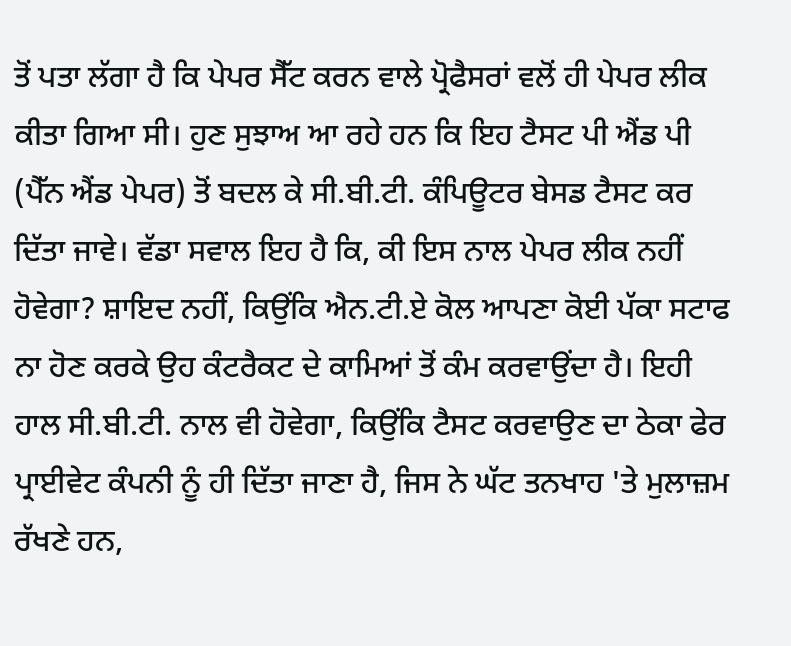ਤੋਂ ਪਤਾ ਲੱਗਾ ਹੈ ਕਿ ਪੇਪਰ ਸੈੱਟ ਕਰਨ ਵਾਲੇ ਪ੍ਰੋਫੈਸਰਾਂ ਵਲੋਂ ਹੀ ਪੇਪਰ ਲੀਕ ਕੀਤਾ ਗਿਆ ਸੀ। ਹੁਣ ਸੁਝਾਅ ਆ ਰਹੇ ਹਨ ਕਿ ਇਹ ਟੈਸਟ ਪੀ ਐਂਡ ਪੀ (ਪੈੱਨ ਐਂਡ ਪੇਪਰ) ਤੋਂ ਬਦਲ ਕੇ ਸੀ.ਬੀ.ਟੀ. ਕੰਪਿਊਟਰ ਬੇਸਡ ਟੈਸਟ ਕਰ ਦਿੱਤਾ ਜਾਵੇ। ਵੱਡਾ ਸਵਾਲ ਇਹ ਹੈ ਕਿ, ਕੀ ਇਸ ਨਾਲ ਪੇਪਰ ਲੀਕ ਨਹੀਂ ਹੋਵੇਗਾ? ਸ਼ਾਇਦ ਨਹੀਂ, ਕਿਉਂਕਿ ਐਨ.ਟੀ.ਏ ਕੋਲ ਆਪਣਾ ਕੋਈ ਪੱਕਾ ਸਟਾਫ ਨਾ ਹੋਣ ਕਰਕੇ ਉਹ ਕੰਟਰੈਕਟ ਦੇ ਕਾਮਿਆਂ ਤੋਂ ਕੰਮ ਕਰਵਾਉਂਦਾ ਹੈ। ਇਹੀ ਹਾਲ ਸੀ.ਬੀ.ਟੀ. ਨਾਲ ਵੀ ਹੋਵੇਗਾ, ਕਿਉਂਕਿ ਟੈਸਟ ਕਰਵਾਉਣ ਦਾ ਠੇਕਾ ਫੇਰ ਪ੍ਰਾਈਵੇਟ ਕੰਪਨੀ ਨੂੰ ਹੀ ਦਿੱਤਾ ਜਾਣਾ ਹੈ, ਜਿਸ ਨੇ ਘੱਟ ਤਨਖਾਹ 'ਤੇ ਮੁਲਾਜ਼ਮ ਰੱਖਣੇ ਹਨ,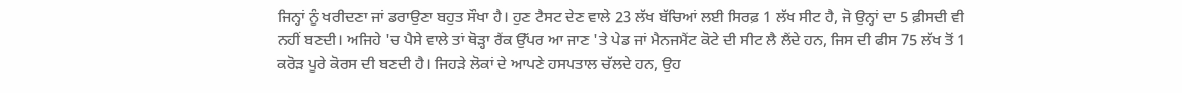ਜਿਨ੍ਹਾਂ ਨੂੰ ਖਰੀਦਣਾ ਜਾਂ ਡਰਾਉਣਾ ਬਹੁਤ ਸੌਖਾ ਹੈ। ਹੁਣ ਟੈਸਟ ਦੇਣ ਵਾਲੇ 23 ਲੱਖ ਬੱਚਿਆਂ ਲਈ ਸਿਰਫ਼ 1 ਲੱਖ ਸੀਟ ਹੈ, ਜੋ ਉਨ੍ਹਾਂ ਦਾ 5 ਫ਼ੀਸਦੀ ਵੀ ਨਹੀਂ ਬਣਦੀ। ਅਜਿਹੇ 'ਚ ਪੈਸੇ ਵਾਲੇ ਤਾਂ ਥੋੜ੍ਹਾ ਰੈਂਕ ਉੱਪਰ ਆ ਜਾਣ 'ਤੇ ਪੇਡ ਜਾਂ ਮੈਨਜਮੈਂਟ ਕੋਟੇ ਦੀ ਸੀਟ ਲੈ ਲੈਂਦੇ ਹਨ, ਜਿਸ ਦੀ ਫੀਸ 75 ਲੱਖ ਤੋਂ 1 ਕਰੋੜ ਪੂਰੇ ਕੋਰਸ ਦੀ ਬਣਦੀ ਹੈ। ਜਿਹੜੇ ਲੋਕਾਂ ਦੇ ਆਪਣੇ ਹਸਪਤਾਲ ਚੱਲਦੇ ਹਨ, ਉਹ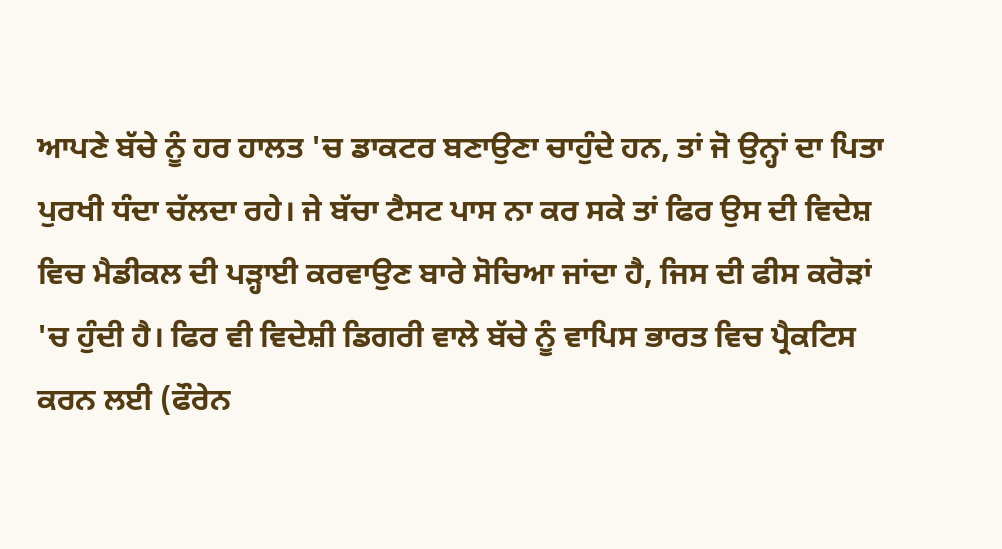ਆਪਣੇ ਬੱਚੇ ਨੂੰ ਹਰ ਹਾਲਤ 'ਚ ਡਾਕਟਰ ਬਣਾਉਣਾ ਚਾਹੁੰਦੇ ਹਨ, ਤਾਂ ਜੋ ਉਨ੍ਹਾਂ ਦਾ ਪਿਤਾ ਪੁਰਖੀ ਧੰਦਾ ਚੱਲਦਾ ਰਹੇ। ਜੇ ਬੱਚਾ ਟੈਸਟ ਪਾਸ ਨਾ ਕਰ ਸਕੇ ਤਾਂ ਫਿਰ ਉਸ ਦੀ ਵਿਦੇਸ਼ ਵਿਚ ਮੈਡੀਕਲ ਦੀ ਪੜ੍ਹਾਈ ਕਰਵਾਉਣ ਬਾਰੇ ਸੋਚਿਆ ਜਾਂਦਾ ਹੈ, ਜਿਸ ਦੀ ਫੀਸ ਕਰੋੜਾਂ 'ਚ ਹੁੰਦੀ ਹੈ। ਫਿਰ ਵੀ ਵਿਦੇਸ਼ੀ ਡਿਗਰੀ ਵਾਲੇ ਬੱਚੇ ਨੂੰ ਵਾਪਿਸ ਭਾਰਤ ਵਿਚ ਪ੍ਰੈਕਟਿਸ ਕਰਨ ਲਈ (ਫੌਰੇਨ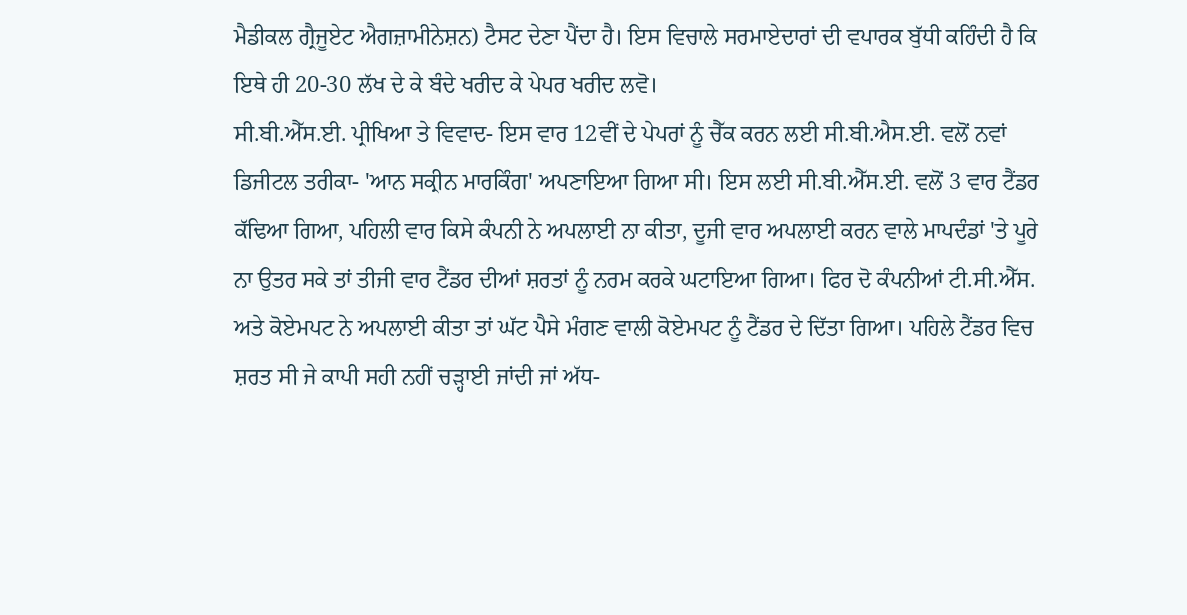ਮੈਡੀਕਲ ਗ੍ਰੈਜੂਏਟ ਐਗਜ਼ਾਮੀਨੇਸ਼ਨ) ਟੈਸਟ ਦੇਣਾ ਪੈਂਦਾ ਹੈ। ਇਸ ਵਿਚਾਲੇ ਸਰਮਾਏਦਾਰਾਂ ਦੀ ਵਪਾਰਕ ਬੁੱਧੀ ਕਹਿੰਦੀ ਹੈ ਕਿ ਇਥੇ ਹੀ 20-30 ਲੱਖ ਦੇ ਕੇ ਬੰਦੇ ਖਰੀਦ ਕੇ ਪੇਪਰ ਖਰੀਦ ਲਵੋ।
ਸੀ.ਬੀ.ਐੱਸ.ਈ. ਪ੍ਰੀਖਿਆ ਤੇ ਵਿਵਾਦ- ਇਸ ਵਾਰ 12ਵੀਂ ਦੇ ਪੇਪਰਾਂ ਨੂੰ ਚੈੱਕ ਕਰਨ ਲਈ ਸੀ.ਬੀ.ਐਸ.ਈ. ਵਲੋਂ ਨਵਾਂ ਡਿਜੀਟਲ ਤਰੀਕਾ- 'ਆਨ ਸਕ੍ਰੀਨ ਮਾਰਕਿੰਗ' ਅਪਣਾਇਆ ਗਿਆ ਸੀ। ਇਸ ਲਈ ਸੀ.ਬੀ.ਐੱਸ.ਈ. ਵਲੋਂ 3 ਵਾਰ ਟੈਂਡਰ ਕੱਢਿਆ ਗਿਆ, ਪਹਿਲੀ ਵਾਰ ਕਿਸੇ ਕੰਪਨੀ ਨੇ ਅਪਲਾਈ ਨਾ ਕੀਤਾ, ਦੂਜੀ ਵਾਰ ਅਪਲਾਈ ਕਰਨ ਵਾਲੇ ਮਾਪਦੰਡਾਂ 'ਤੇ ਪੂਰੇ ਨਾ ਉਤਰ ਸਕੇ ਤਾਂ ਤੀਜੀ ਵਾਰ ਟੈਂਡਰ ਦੀਆਂ ਸ਼ਰਤਾਂ ਨੂੰ ਨਰਮ ਕਰਕੇ ਘਟਾਇਆ ਗਿਆ। ਫਿਰ ਦੋ ਕੰਪਨੀਆਂ ਟੀ.ਸੀ.ਐੱਸ. ਅਤੇ ਕੋਏਮਪਟ ਨੇ ਅਪਲਾਈ ਕੀਤਾ ਤਾਂ ਘੱਟ ਪੈਸੇ ਮੰਗਣ ਵਾਲੀ ਕੋਏਮਪਟ ਨੂੰ ਟੈਂਡਰ ਦੇ ਦਿੱਤਾ ਗਿਆ। ਪਹਿਲੇ ਟੈਂਡਰ ਵਿਚ ਸ਼ਰਤ ਸੀ ਜੇ ਕਾਪੀ ਸਹੀ ਨਹੀਂ ਚੜ੍ਹਾਈ ਜਾਂਦੀ ਜਾਂ ਅੱਧ-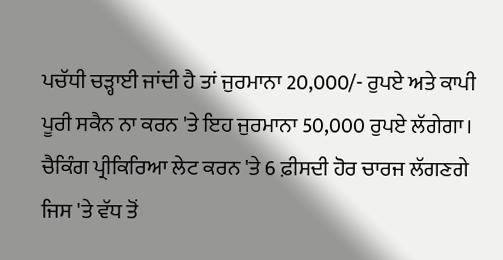ਪਚੱਧੀ ਚੜ੍ਹਾਈ ਜਾਂਦੀ ਹੈ ਤਾਂ ਜੁਰਮਾਨਾ 20,000/- ਰੁਪਏ ਅਤੇ ਕਾਪੀ ਪੂਰੀ ਸਕੈਨ ਨਾ ਕਰਨ 'ਤੇ ਇਹ ਜੁਰਮਾਨਾ 50,000 ਰੁਪਏ ਲੱਗੇਗਾ। ਚੈਕਿੰਗ ਪ੍ਰੀਕਿਰਿਆ ਲੇਟ ਕਰਨ 'ਤੇ 6 ਫ਼ੀਸਦੀ ਹੋਰ ਚਾਰਜ ਲੱਗਣਗੇ ਜਿਸ 'ਤੇ ਵੱਧ ਤੋਂ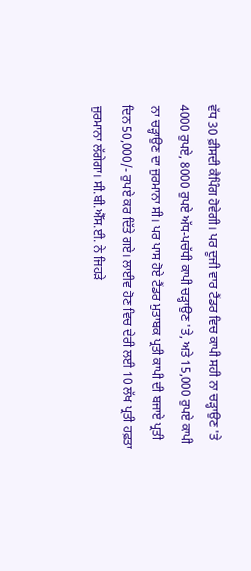ਵੱਧ 30 ਫ਼ੀਸਦੀ ਕੈਪਿੰਗ ਹੋਵੇਗੀ। ਪਰ ਦੂਜੀ ਵਾਰ ਟੈਂਡਰ ਵਿਚ ਕਾਪੀ ਸਹੀ ਨਾ ਚੜ੍ਹਾਉਣ 'ਤੇ 4000 ਰੁਪਏ, 8000 ਰੁਪਏ ਅੱਧ-ਪਚੱਧੀ ਕਾਪੀ ਚੜ੍ਹਾਉਣ 'ਤੇ, ਅਤੇ 15,000 ਰੁਪਏ ਕਾਪੀ ਨਾ ਚੜ੍ਹਾਉਣ ਦਾ ਜੁਰਮਾਨਾ ਸੀ। ਪਰ ਪਾਸ ਹੋਏ ਟੈਂਡਰ ਮੁਤਾਬਕ ਪ੍ਰਤੀ ਕਾਪੀ ਦੀ ਬਜਾਏ ਪ੍ਰਤੀ ਦਿਨ 50,000/- ਰੁਪਏ ਕਰ ਦਿੱਤੇ ਗਏ। ਲਾਈਵ ਹੋਣ ਵਿਚ ਦੇਰੀ ਲਈ 10 ਲੱਖ ਪ੍ਰਤੀ ਹਫ਼ਤਾ ਜੁਰਮਾਨਾ ਲੱਗੇਗਾ। ਸੀ.ਬੀ.ਐੱਸ.ਈ. ਨੇ ਜਿਹੜੇ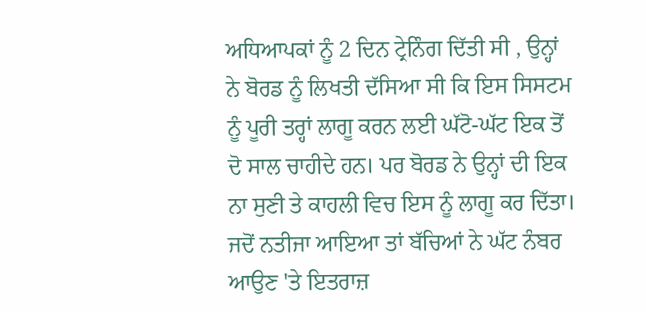ਅਧਿਆਪਕਾਂ ਨੂੰ 2 ਦਿਨ ਟ੍ਰੇਨਿੰਗ ਦਿੱਤੀ ਸੀ , ਉਨ੍ਹਾਂ ਨੇ ਬੋਰਡ ਨੂੰ ਲਿਖਤੀ ਦੱਸਿਆ ਸੀ ਕਿ ਇਸ ਸਿਸਟਮ ਨੂੰ ਪੂਰੀ ਤਰ੍ਹਾਂ ਲਾਗੂ ਕਰਨ ਲਈ ਘੱਟੋ-ਘੱਟ ਇਕ ਤੋਂ ਦੋ ਸਾਲ ਚਾਹੀਦੇ ਹਨ। ਪਰ ਬੋਰਡ ਨੇ ਉਨ੍ਹਾਂ ਦੀ ਇਕ ਨਾ ਸੁਣੀ ਤੇ ਕਾਹਲੀ ਵਿਚ ਇਸ ਨੂੰ ਲਾਗੂ ਕਰ ਦਿੱਤਾ।
ਜਦੋਂ ਨਤੀਜਾ ਆਇਆ ਤਾਂ ਬੱਚਿਆਂ ਨੇ ਘੱਟ ਨੰਬਰ ਆਉਣ 'ਤੇ ਇਤਰਾਜ਼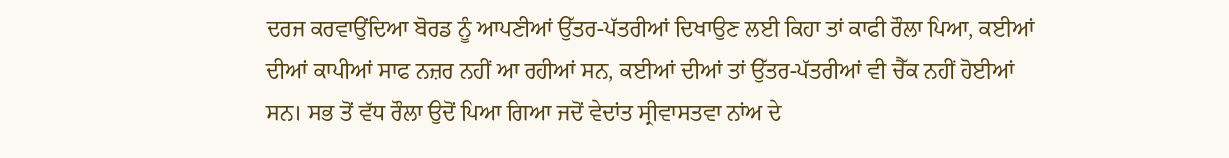ਦਰਜ ਕਰਵਾਉਂਦਿਆ ਬੋਰਡ ਨੂੰ ਆਪਣੀਆਂ ਉੱਤਰ-ਪੱਤਰੀਆਂ ਦਿਖਾਉਣ ਲਈ ਕਿਹਾ ਤਾਂ ਕਾਫੀ ਰੌਲਾ ਪਿਆ, ਕਈਆਂ ਦੀਆਂ ਕਾਪੀਆਂ ਸਾਫ ਨਜ਼ਰ ਨਹੀਂ ਆ ਰਹੀਆਂ ਸਨ, ਕਈਆਂ ਦੀਆਂ ਤਾਂ ਉੱਤਰ-ਪੱਤਰੀਆਂ ਵੀ ਚੈੱਕ ਨਹੀਂ ਹੋਈਆਂ ਸਨ। ਸਭ ਤੋਂ ਵੱਧ ਰੌਲਾ ਉਦੋਂ ਪਿਆ ਗਿਆ ਜਦੋਂ ਵੇਦਾਂਤ ਸ੍ਰੀਵਾਸਤਵਾ ਨਾਂਅ ਦੇ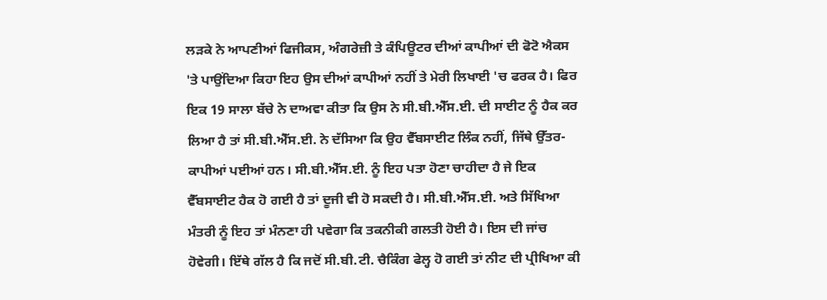ਲੜਕੇ ਨੇ ਆਪਣੀਆਂ ਫਿਜੀਕਸ, ਅੰਗਰੇਜ਼ੀ ਤੇ ਕੰਪਿਊਟਰ ਦੀਆਂ ਕਾਪੀਆਂ ਦੀ ਫੋਟੋ ਐਕਸ 'ਤੇ ਪਾਉਂਦਿਆ ਕਿਹਾ ਇਹ ਉਸ ਦੀਆਂ ਕਾਪੀਆਂ ਨਹੀਂ ਤੇ ਮੇਰੀ ਲਿਖਾਈ 'ਚ ਫਰਕ ਹੈ। ਫਿਰ ਇਕ 19 ਸਾਲਾ ਬੱਚੇ ਨੇ ਦਾਅਵਾ ਕੀਤਾ ਕਿ ਉਸ ਨੇ ਸੀ.ਬੀ.ਐੱਸ.ਈ. ਦੀ ਸਾਈਟ ਨੂੰ ਹੈਕ ਕਰ ਲਿਆ ਹੈ ਤਾਂ ਸੀ.ਬੀ.ਐੱਸ.ਈ. ਨੇ ਦੱਸਿਆ ਕਿ ਉਹ ਵੈੱਬਸਾਈਟ ਲਿੰਕ ਨਹੀਂ, ਜਿੱਥੇ ਉੱਤਰ-ਕਾਪੀਆਂ ਪਈਆਂ ਹਨ। ਸੀ.ਬੀ.ਐੱਸ.ਈ. ਨੂੰ ਇਹ ਪਤਾ ਹੋਣਾ ਚਾਹੀਦਾ ਹੈ ਜੇ ਇਕ ਵੈੱਬਸਾਈਟ ਹੈਕ ਹੋ ਗਈ ਹੈ ਤਾਂ ਦੂਜੀ ਵੀ ਹੋ ਸਕਦੀ ਹੈ। ਸੀ.ਬੀ.ਐੱਸ.ਈ. ਅਤੇ ਸਿੱਖਿਆ ਮੰਤਰੀ ਨੂੰ ਇਹ ਤਾਂ ਮੰਨਣਾ ਹੀ ਪਵੇਗਾ ਕਿ ਤਕਨੀਕੀ ਗਲਤੀ ਹੋਈ ਹੈ। ਇਸ ਦੀ ਜਾਂਚ ਹੋਵੇਗੀ। ਇੱਥੇ ਗੱਲ ਹੈ ਕਿ ਜਦੋਂ ਸੀ.ਬੀ.ਟੀ. ਚੈਕਿੰਗ ਫੇਲ੍ਹ ਹੋ ਗਈ ਤਾਂ ਨੀਟ ਦੀ ਪ੍ਰੀਖਿਆ ਕੀ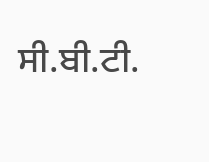ਸੀ.ਬੀ.ਟੀ.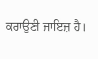ਕਰਾਉਣੀ ਜਾਇਜ਼ ਹੈ।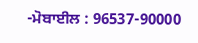-ਮੋਬਾਈਲ : 96537-90000